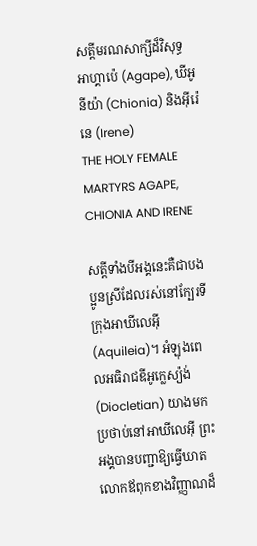សត្តីមរណសាក្សីដ៏វិសុទ្ធ អាហ្គាប៉េ (Agape), ឃីអូនីយ៉ា (Chionia) និងអ៊ីរ៉េនេ (Irene)
THE HOLY FEMALE MARTYRS AGAPE, CHIONIA AND IRENE

សត្តីទាំងបីអង្គនេះគឺជាបងប្អូនស្រីដែលរស់នៅក្បែរទីក្រុងអាឃីលេអ៊ី (Aquileia)។ អំឡុងពេលអធិរាជឌីអូក្លេស្យ៉ង់ (Diocletian) យាងមកប្រថាប់នៅអាឃីលេអ៊ី ព្រះអង្គបានបញ្ជាឱ្យធ្វើឃាតលោកឪពុកខាងវិញ្ញាណដ៏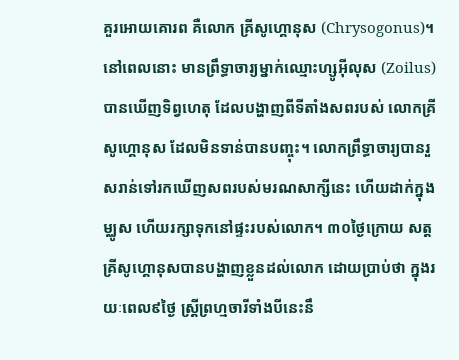គួរអោយគោរព គឺលោក គ្រីសូហ្គោនុស (Chrysogonus)។ នៅពេលនោះ មានព្រឹទ្ធាចារ្យម្នាក់ឈ្មោះហ្សូអ៊ីលុស (Zoilus) បានឃើញទិព្វហេតុ ដែលបង្ហាញពីទីតាំងសពរបស់ លោកគ្រីសូហ្គោនុស ដែលមិនទាន់បានបញ្ចុះ។ លោកព្រឹទ្ធាចារ្យបានរួសរាន់ទៅរកឃើញសពរបស់មរណសាក្សីនេះ ហើយដាក់ក្នុងម្ឈូស ហើយរក្សាទុកនៅផ្ទះរបស់លោក។ ៣០ថ្ងៃក្រោយ សត្តគ្រីសូហ្គោនុសបានបង្ហាញខ្លួនដល់លោក ដោយប្រាប់ថា ក្នុងរយៈពេល៩ថ្ងៃ ស្ត្រីព្រហ្មចារីទាំងបីនេះនឹ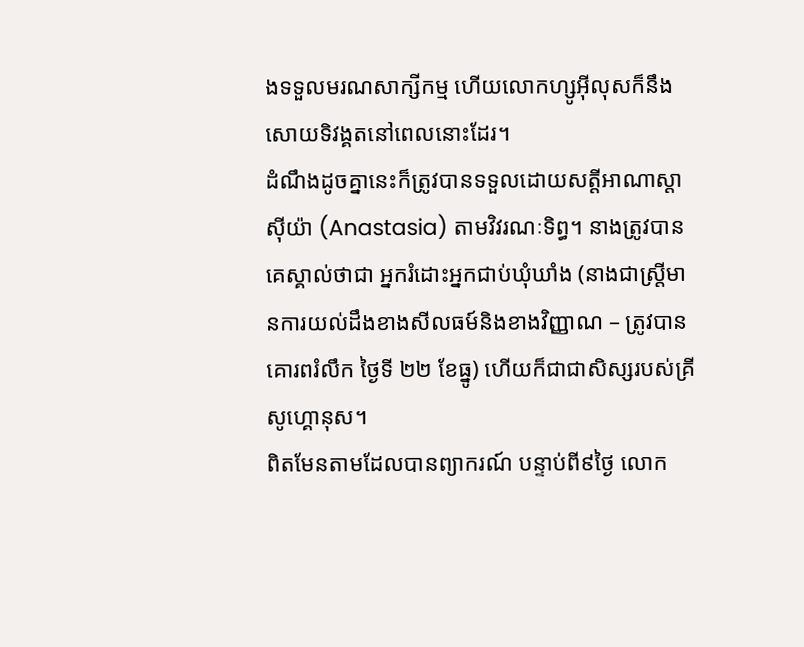ងទទួលមរណសាក្សីកម្ម ហើយលោកហ្សូអ៊ីលុសក៏នឹងសោយទិវង្គតនៅពេលនោះដែរ។
ដំណឹងដូចគ្នានេះក៏ត្រូវបានទទួលដោយសត្តីអាណាស្តាស៊ីយ៉ា (Anastasia) តាមវិវរណៈទិព្ធ។ នាងត្រូវបានគេស្គាល់ថាជា អ្នករំដោះអ្នកជាប់ឃុំឃាំង (នាងជាស្ត្រីមានការយល់ដឹងខាងសីលធម៍និងខាងវិញ្ញាណ – ត្រូវបានគោរពរំលឹក ថ្ងៃទី ២២ ខែធ្នូ) ហើយក៏ជាជាសិស្សរបស់គ្រីសូហ្គោនុស។
ពិតមែនតាមដែលបានព្យាករណ៍ បន្ទាប់ពី៩ថ្ងៃ លោក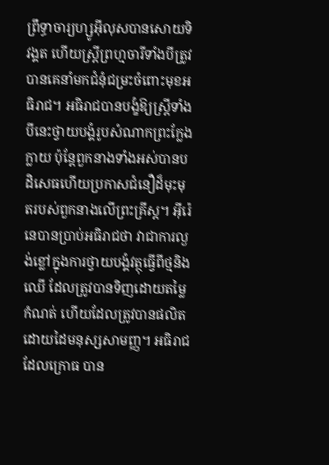ព្រឹទ្ធាចារ្យហ្សូអ៊ីលុសបានសោយទិវង្គត ហើយស្ត្រីព្រហ្មចារីទាំងបីត្រូវបានគេនាំមកជំនុំជម្រះចំពោះមុខអធិរាជ។ អធិរាជបានបង្ខំឱ្យស្ត្រីទាំងបីនេះថ្វាយបង្គំរូបសំណាកព្រះក្លែងក្លាយ ប៉ុន្តែពួកនាងទាំងអស់បានបដិសេធហើយប្រកាសជំនឿដ៏មុះមុតរបស់ពួកនាងលើព្រះគ្រីស្ត។ អ៊ីរ៉េនេបានប្រាប់អធិរាជថា វាជាការល្ងង់ខ្លៅក្នុងការថ្វាយបង្គំវត្ថុធ្វើពីថ្មនិងឈើ ដែលត្រូវបានទិញដោយតម្លៃកំណត់ ហើយដែលត្រូវបានផលិតដោយដៃមនុស្សសាមញ្ញ។ អធិរាជដែលក្រោធ បាន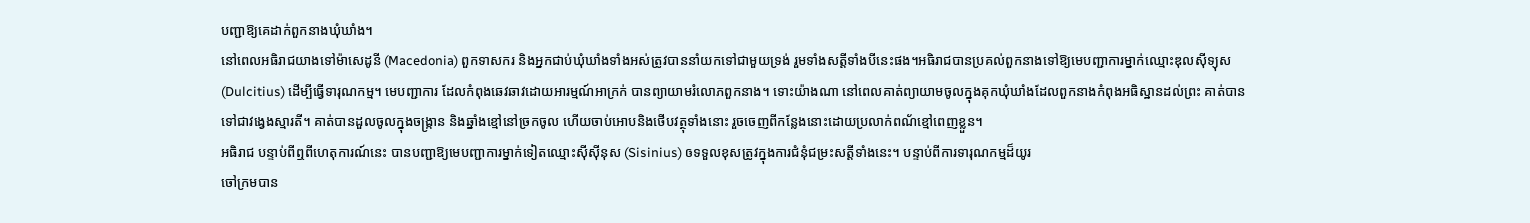បញ្ជាឱ្យគេដាក់ពួកនាងឃុំឃាំង។
នៅពេលអធិរាជយាងទៅម៉ាសេដូនី (Macedonia) ពួកទាសករ និងអ្នកជាប់ឃុំឃាំងទាំងអស់ត្រូវបាននាំយកទៅជាមួយទ្រង់ រួមទាំងសត្តីទាំងបីនេះផង។អធិរាជបានប្រគល់ពួកនាងទៅឱ្យមេបញ្ជាការម្នាក់ឈ្មោះឌុលស៊ីទ្យុស (Dulcitius) ដើម្បីធ្វើទារុណកម្ម។ មេបញ្ជាការ ដែលកំពុងឆេវឆាវដោយអារម្មណ៍អាក្រក់ បានព្យាយាមរំលោភពួកនាង។ ទោះយ៉ាងណា នៅពេលគាត់ព្យាយាមចូលក្នុងគុកឃុំឃាំងដែលពួកនាងកំពុងអធិស្ឋានដល់ព្រះ គាត់បានទៅជាវង្វេងស្មារតី។ គាត់បានដួលចូលក្នុងចង្ក្រាន និងឆ្នាំងខ្មៅនៅច្រកចូល ហើយចាប់អោបនិងថើបវត្ថុទាំងនោះ រួចចេញពីកន្លែងនោះដោយប្រលាក់ពណ័ខ្មៅពេញខ្លួន។
អធិរាជ បន្ទាប់ពីឮពីហេតុការណ៍នេះ បានបញ្ជាឱ្យមេបញ្ជាការម្នាក់ទៀតឈ្មោះស៊ីស៊ីនុស (Sisinius) ឲទទួលខុសត្រូវក្នុងការជំនុំជម្រះសត្តីទាំងនេះ។ បន្ទាប់ពីការទារុណកម្មដ៏យូរ
ចៅក្រមបាន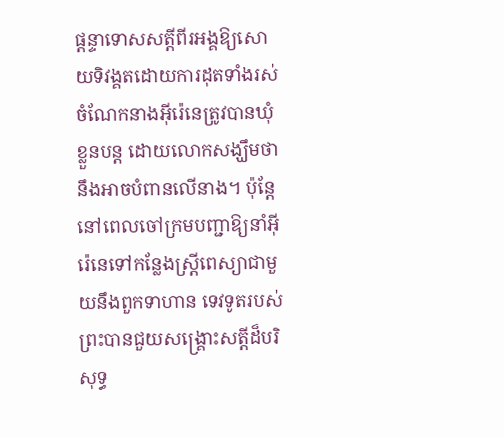ផ្ដន្ទាទោសសត្តីពីរអង្គឱ្យសោយទិវង្គតដោយការដុតទាំងរស់ ចំណែកនាងអ៊ីរ៉េនេត្រូវបានឃុំខ្លួនបន្ត ដោយលោកសង្ឃឹមថានឹងអាចបំពានលើនាង។ ប៉ុន្តែនៅពេលចៅក្រមបញ្ជាឱ្យនាំអ៊ីរ៉េនេទៅកន្លែងស្ត្រីពេស្យាជាមួយនឹងពួកទាហាន ទេវទូតរបស់ព្រះបានជួយសង្គ្រោះសត្តីដ៏បរិសុទ្ធ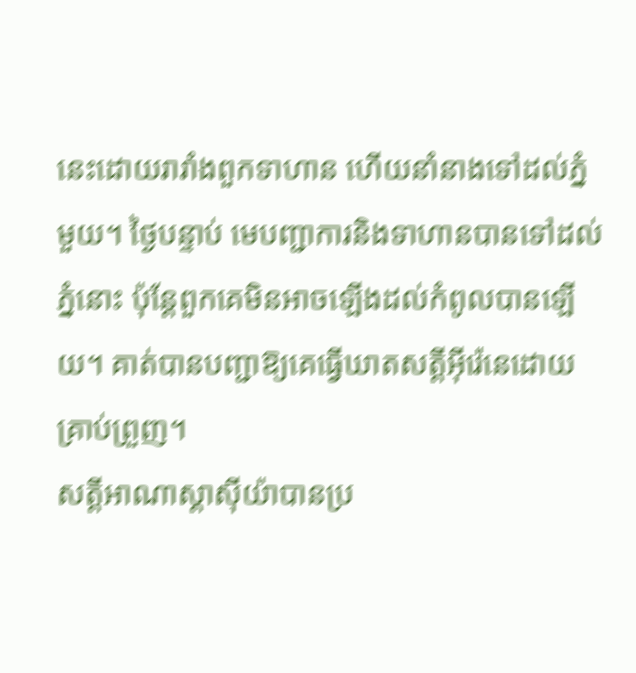នេះដោយរារាំងពួកទាហាន ហើយនាំនាងទៅដល់ភ្នំមួយ។ ថ្ងៃបន្ទាប់ មេបញ្ជាការនិងទាហានបានទៅដល់ភ្នំនោះ ប៉ុន្តែពួកគេមិនអាចឡើងដល់កំពូលបានឡើយ។ គាត់បានបញ្ជាឱ្យគេធ្វើឃាតសត្តីអ៊ីរ៉េនេដោយគ្រាប់ព្រួញ។
សត្តីអាណាស្តាស៊ីយ៉ាបានប្រ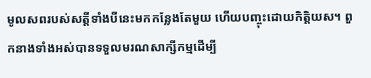មូលសពរបស់សត្តីទាំងបីនេះមកកន្លែងតែមួយ ហើយបញ្ចុះដោយកិត្តិយស។ ពួកនាងទាំងអស់បានទទួលមរណសាក្សីកម្មដើម្បី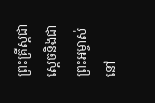ព្រះគ្រីស្តជាស្តេចនិងជាព្រះអម្ចាស់
នៅ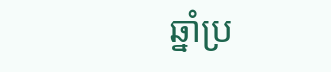ឆ្នាំប្រ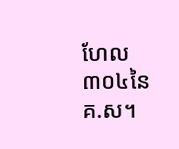ហែល៣០៤នៃគ.ស។